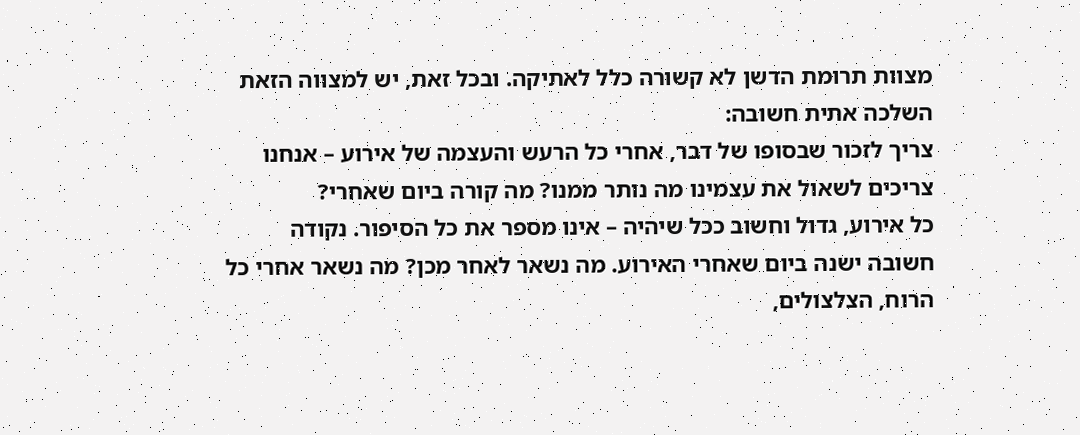מצוות תרומת הדשן לא קשורה כלל לאתיקה. ובכל זאת, יש למצווה הזאת השלכה אתית חשובה:
צריך לזכור שבסופו של דבר, אחרי כל הרעש והעצמה של אירוע – אנחנו צריכים לשאול את עצמינו מה נותר ממנו? מה קורה ביום שאחרי?
כל אירוע, גדול וחשוב ככל שיהיה – אינו מספר את כל הסיפור. נקודה חשובה ישנה ביום שאחרי האירוע. מה נשאר לאחר מכן? מה נשאר אחרי כל הרוח, הצלצולים,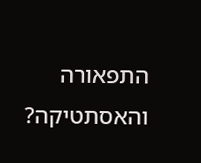התפאורה והאסתטיקה?